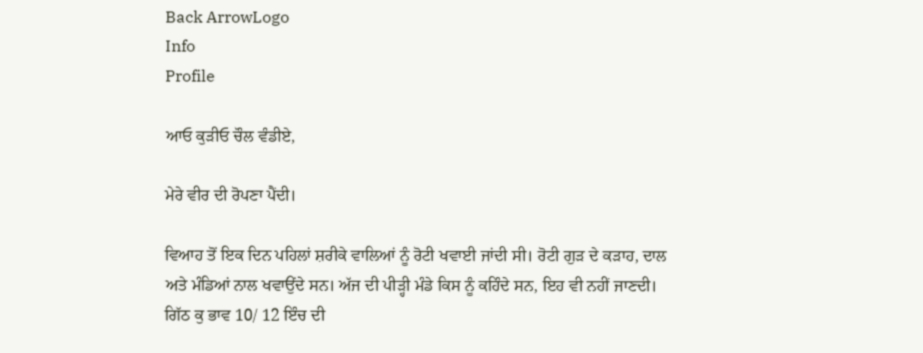Back ArrowLogo
Info
Profile

ਆਓ ਕੁੜੀਓ ਚੌਲ ਵੰਡੀਏ,

ਮੇਰੇ ਵੀਰ ਦੀ ਰੋਪਣਾ ਪੈਂਦੀ।

ਵਿਆਹ ਤੋਂ ਇਕ ਦਿਨ ਪਹਿਲਾਂ ਸ਼ਰੀਕੇ ਵਾਲਿਆਂ ਨੂੰ ਰੋਟੀ ਖਵਾਈ ਜਾਂਦੀ ਸੀ। ਰੋਟੀ ਗੁੜ ਦੇ ਕੜਾਹ, ਦਾਲ ਅਤੇ ਮੰਡਿਆਂ ਨਾਲ ਖਵਾਉਂਦੇ ਸਨ। ਅੱਜ ਦੀ ਪੀੜ੍ਹੀ ਮੰਡੇ ਕਿਸ ਨੂੰ ਕਹਿੰਦੇ ਸਨ, ਇਹ ਵੀ ਨਹੀਂ ਜਾਣਦੀ। ਗਿੱਠ ਕੁ ਭਾਵ 10/ 12 ਇੰਚ ਦੀ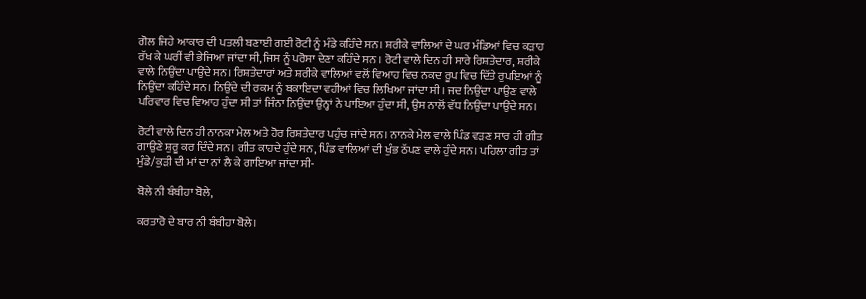ਗੋਲ ਜਿਹੇ ਆਕਾਰ ਦੀ ਪਤਲੀ ਬਣਾਈ ਗਈ ਰੋਟੀ ਨੂੰ ਮੰਡੇ ਕਹਿੰਦੇ ਸਨ। ਸ਼ਰੀਕੇ ਵਾਲਿਆਂ ਦੇ ਘਰ ਮੰਡਿਆਂ ਵਿਚ ਕੜਾਹ ਰੱਖ ਕੇ ਘਰੀਂ ਵੀ ਭੇਜਿਆ ਜਾਂਦਾ ਸੀ, ਜਿਸ ਨੂੰ ਪਰੋਸਾ ਦੇਣਾ ਕਹਿੰਦੇ ਸਨ । ਰੋਟੀ ਵਾਲੇ ਦਿਨ ਹੀ ਸਾਰੇ ਰਿਸ਼ਤੇਦਾਰ, ਸ਼ਰੀਕੇ ਵਾਲੇ ਨਿਉਂਦਾ ਪਾਉਂਦੇ ਸਨ। ਰਿਸ਼ਤੇਦਾਰਾਂ ਅਤੇ ਸ਼ਰੀਕੇ ਵਾਲਿਆਂ ਵਲੋਂ ਵਿਆਹ ਵਿਚ ਨਕਦ ਰੂਪ ਵਿਚ ਦਿੱਤੇ ਰੁਪਇਆਂ ਨੂੰ ਨਿਉਂਦਾ ਕਹਿੰਦੇ ਸਨ। ਨਿਉਂਦੇ ਦੀ ਰਕਮ ਨੂੰ ਬਕਾਇਦਾ ਵਹੀਆਂ ਵਿਚ ਲਿਖਿਆ ਜਾਂਦਾ ਸੀ। ਜਦ ਨਿਉਂਦਾ ਪਾਉਣ ਵਾਲੇ ਪਰਿਵਾਰ ਵਿਚ ਵਿਆਹ ਹੁੰਦਾ ਸੀ ਤਾਂ ਜਿੰਨਾ ਨਿਉਂਦਾ ਉਨ੍ਹਾਂ ਨੇ ਪਾਇਆ ਹੁੰਦਾ ਸੀ, ਉਸ ਨਾਲੋਂ ਵੱਧ ਨਿਉਂਦਾ ਪਾਉਂਦੇ ਸਨ।

ਰੋਟੀ ਵਾਲੇ ਦਿਨ ਹੀ ਨਾਨਕਾ ਮੇਲ ਅਤੇ ਹੋਰ ਰਿਸ਼ਤੇਦਾਰ ਪਹੁੰਚ ਜਾਂਦੇ ਸਨ। ਨਾਨਕੇ ਮੇਲ ਵਾਲੇ ਪਿੰਡ ਵੜਣ ਸਾਰ ਹੀ ਗੀਤ ਗਾਉਣੇ ਸ਼ੁਰੂ ਕਰ ਦਿੰਦੇ ਸਨ। ਗੀਤ ਕਾਹਦੇ ਹੁੰਦੇ ਸਨ, ਪਿੰਡ ਵਾਲਿਆਂ ਦੀ ਖੁੰਭ ਠੱਪਣ ਵਾਲੇ ਹੁੰਦੇ ਸਨ। ਪਹਿਲਾ ਗੀਤ ਤਾਂ ਮੁੰਡੇ/ਕੁੜੀ ਦੀ ਮਾਂ ਦਾ ਨਾਂ ਲੈ ਕੇ ਗਾਇਆ ਜਾਂਦਾ ਸੀ-

ਬੋਲੇ ਨੀ ਬੰਬੀਹਾ ਬੋਲੇ,

ਕਰਤਾਰੋ ਦੇ ਬਾਰ ਨੀ ਬੰਬੀਹਾ ਬੋਲੇ।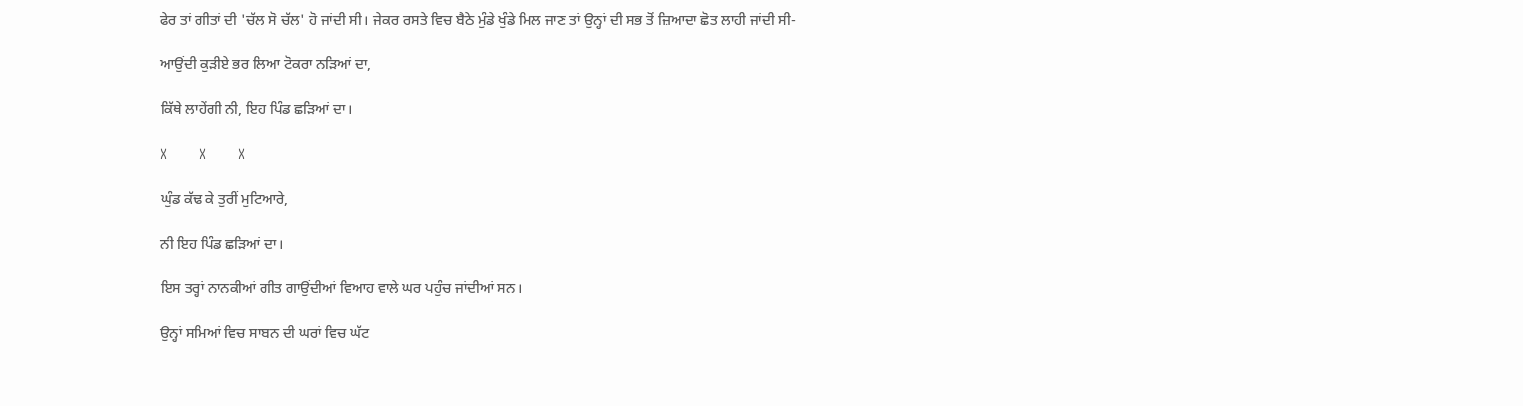ਫੇਰ ਤਾਂ ਗੀਤਾਂ ਦੀ 'ਚੱਲ ਸੋ ਚੱਲ' ਹੋ ਜਾਂਦੀ ਸੀ। ਜੇਕਰ ਰਸਤੇ ਵਿਚ ਬੈਠੇ ਮੁੰਡੇ ਖੁੰਡੇ ਮਿਲ ਜਾਣ ਤਾਂ ਉਨ੍ਹਾਂ ਦੀ ਸਭ ਤੋਂ ਜ਼ਿਆਦਾ ਛੋਤ ਲਾਹੀ ਜਾਂਦੀ ਸੀ-

ਆਉਂਦੀ ਕੁੜੀਏ ਭਰ ਲਿਆ ਟੋਕਰਾ ਨੜਿਆਂ ਦਾ,

ਕਿੱਥੇ ਲਾਹੇਂਗੀ ਨੀ, ਇਹ ਪਿੰਡ ਛੜਿਆਂ ਦਾ।

X        X        X

ਘੁੰਡ ਕੱਢ ਕੇ ਤੁਰੀਂ ਮੁਟਿਆਰੇ,

ਨੀ ਇਹ ਪਿੰਡ ਛੜਿਆਂ ਦਾ।

ਇਸ ਤਰ੍ਹਾਂ ਨਾਨਕੀਆਂ ਗੀਤ ਗਾਉਂਦੀਆਂ ਵਿਆਹ ਵਾਲੇ ਘਰ ਪਹੁੰਚ ਜਾਂਦੀਆਂ ਸਨ।

ਉਨ੍ਹਾਂ ਸਮਿਆਂ ਵਿਚ ਸਾਬਨ ਦੀ ਘਰਾਂ ਵਿਚ ਘੱਟ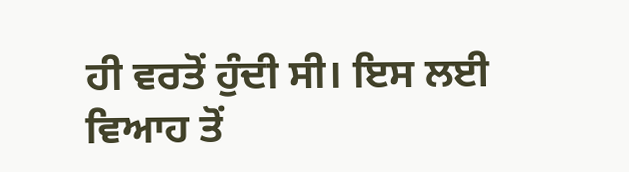ਹੀ ਵਰਤੋਂ ਹੁੰਦੀ ਸੀ। ਇਸ ਲਈ ਵਿਆਹ ਤੋਂ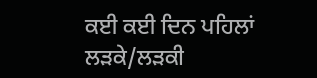ਕਈ ਕਈ ਦਿਨ ਪਹਿਲਾਂ ਲੜਕੇ/ਲੜਕੀ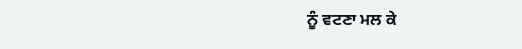ਨੂੰ ਵਟਣਾ ਮਲ ਕੇ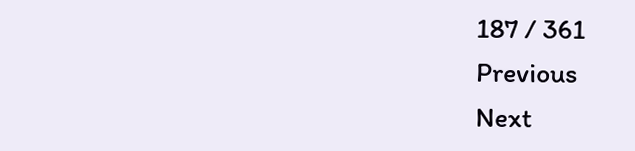187 / 361
Previous
Next